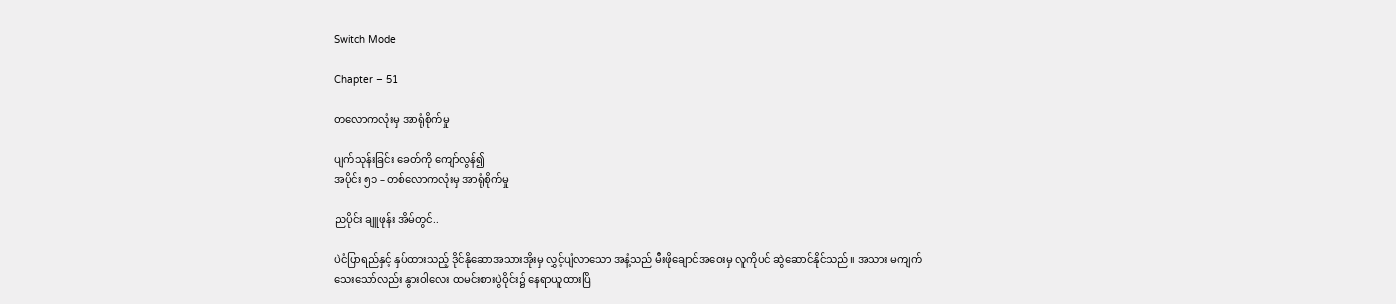Switch Mode

Chapter – 51

တလောကလုံးမှ အာရုံစိုက်မှု

ပျက်သုန်းခြင်း ခေတ်ကို ကျော်လွန်၍
အပိုင်း ၅၁ – တစ်လောကလုံးမှ အာရုံစိုက်မှု

ညပိုင်း ချူဖုန်း အိမ်တွင်..

ပဲငံပြာရည်နှင့် နှပ်ထားသည့် ဒိုင်နိုဆောအသားအိုးမှ လွှင့်ပျံလာသော အနံ့သည် မီးဖိုချောင်အဝေးမှ လူကိုပင် ဆွဲဆောင်နိုင်သည်။ အသား မကျက်သေးသော်လည်း နွားဝါလေး ထမင်းစားပွဲဝိုင်း၌ နေရာယူထားပြိ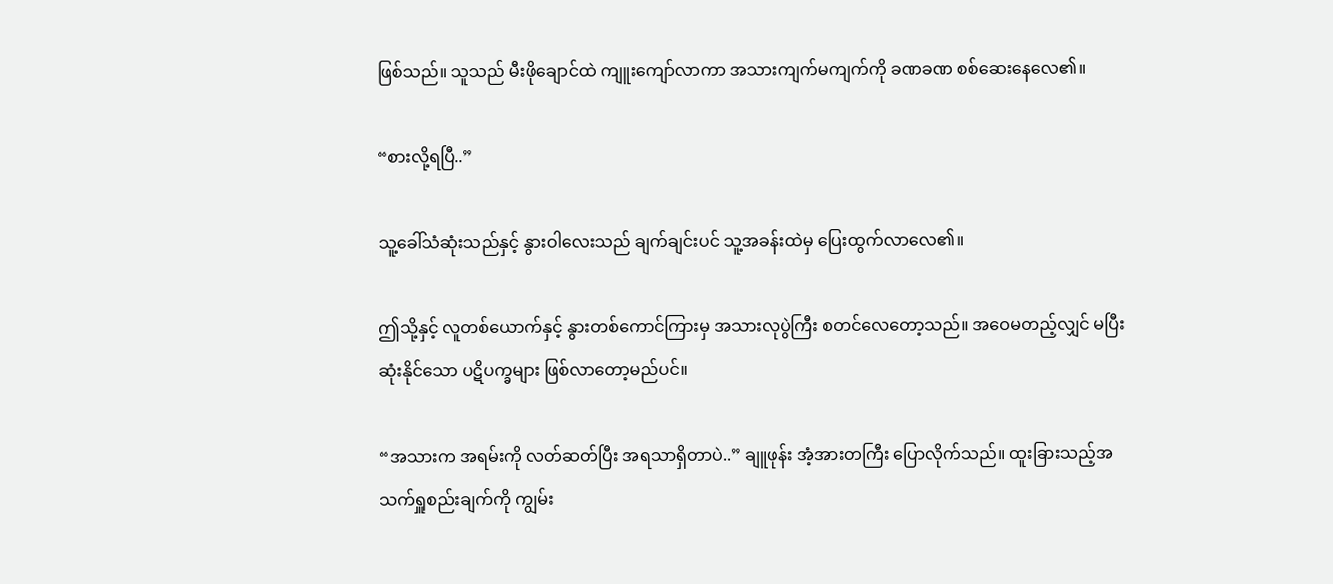ဖြစ်သည်။ သူသည် မီးဖိုချောင်ထဲ ကျူးကျော်လာကာ အသားကျက်မကျက်ကို ခဏခဏ စစ်ဆေးနေလေ၏။

“စားလို့ရပြီ..”

သူ့ခေါ်သံဆုံးသည်နှင့် နွားဝါလေးသည် ချက်ချင်းပင် သူ့အခန်းထဲမှ ပြေးထွက်လာလေ၏။

ဤသို့နှင့် လူတစ်ယောက်နှင့် နွားတစ်ကောင်ကြားမှ အသားလုပွဲကြီး စတင်လေတော့သည်။ အဝေမတည့်လျှင် မပြီးဆုံးနိုင်သော ပဋိပက္ခများ ဖြစ်လာတော့မည်ပင်။

“အသားက အရမ်းကို လတ်ဆတ်ပြီး အရသာရှိတာပဲ..” ချူဖုန်း အံ့အားတကြီး ပြောလိုက်သည်။ ထူးခြားသည့်အသက်ရှူစည်းချက်ကို ကျွမ်း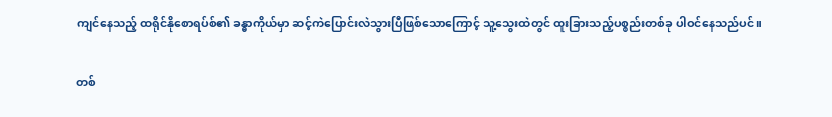ကျင်နေသည့် ထရိုင်နိုစောရပ်စ်၏ ခန္ဓာကိုယ်မှာ ဆင့်ကဲပြောင်းလဲသွားပြီဖြစ်သောကြောင့် သူ့သွေးထဲတွင် ထူးခြားသည့်ပစ္စည်းတစ်ခု ပါဝင်နေသည်ပင်။

တစ်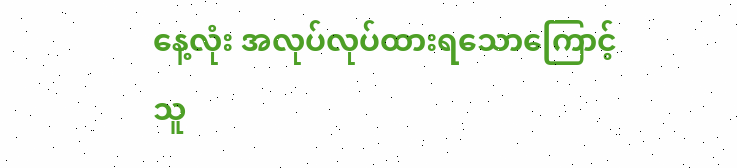နေ့လုံး အလုပ်လုပ်ထားရသောကြောင့် သူ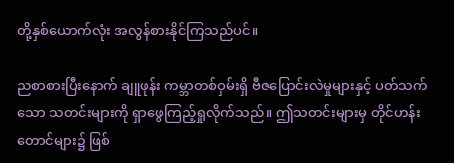တို့နှစ်ယောက်လုံး အလွန်စားနိုင်ကြသည်ပင်။

ညစာစားပြီးနောက် ချူဖုန်း ကမ္ဘာတစ်ဝှမ်းရှိ ဗီဇပြောင်းလဲမှုများနှင့် ပတ်သက်သော သတင်းများကို ရှာဖွေကြည့်ရှုလိုက်သည်။ ဤသတင်းများမှ တိုင်ဟန်းတောင်များ၌ ဖြစ်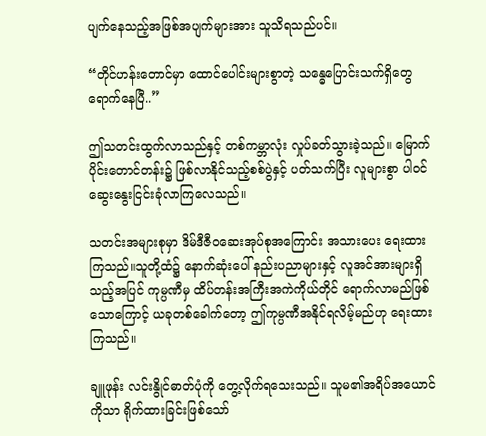ပျက်နေသည့်အဖြစ်အပျက်များအား သူသိရသည်ပင်။

“တိုင်ဟန်းတောင်မှာ ထောင်ပေါင်းများစွာတဲ့ သန္ဓေပြောင်းသက်ရှိတွေ ရောက်နေပြီ..”

ဤသတင်းထွက်လာသည်နှင့် တစ်ကမ္ဘာလုံး လှုပ်ခတ်သွားခဲ့သည်။ မြောက်ပိုင်းတောင်တန်း၌ ဖြစ်လာနိုင်သည့်စစ်ပွဲနှင့် ပတ်သက်ပြီး လူများစွာ ပါဝင်ဆွေးနွေးငြင်းခုံလာကြလေသည်။

သတင်းအများစုမှာ ဒိမ်ဒီဇီဝဆေးအုပ်စုအကြောင်း အသားပေး ရေးထားကြသည်။သူတို့ထံ၌ နောက်ဆုံးပေါ် နည်းပညာများနှင့် လူအင်အားများရှိသည့်အပြင် ကုမ္ပဏီမှ ထိပ်တန်းအကြီးအကဲကိုယ်တိုင် ရောက်လာမည်ဖြစ်သောကြောင့် ယခုတစ်ခေါက်တော့ ဤကုမ္ပဏီအနိုင်ရလိမ့်မည်ဟု ရေးထားကြသည်။

ချူဖုန်း လင်းနွိုင်ဓာတ်ပုံကို တွေ့လိုက်ရသေးသည်။ သူမ၏အရိပ်အယောင်ကိုသာ ရိုက်ထားခြင်းဖြစ်သော်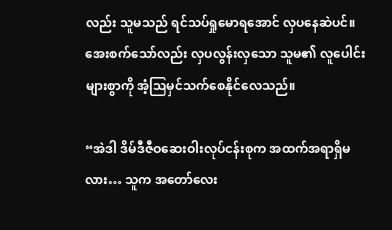လည်း သူမသည် ရင်သပ်ရှုမောရအောင် လှပနေဆဲပင်။ အေးစက်သော်လည်း လှပလွန်းလှသော သူမ၏ လူပေါင်းများစွာကို အံ့ဩမှင်သက်စေနိုင်လေသည်။

“အဲဒါ ဒိမ်ဒီဇီဝဆေးဝါးလုပ်ငန်းစုက အထက်အရာရှိမလား… သူက အတော်လေး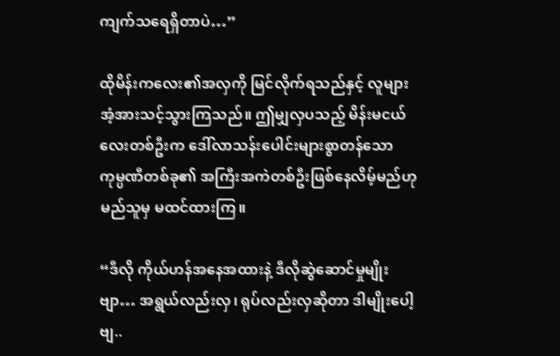ကျက်သရေရှိတာပဲ…”

ထိုမိန်းကလေး၏အလှကို မြင်လိုက်ရသည်နှင့် လူများ အံ့အားသင့်သွားကြသည်။ ဤမျှလှပသည့် မိန်းမငယ်လေးတစ်ဦးက ဒေါ်လာသန်းပေါင်းများစွာတန်သော ကုမ္ပဏီတစ်ခု၏ အကြီးအကဲတစ်ဦးဖြစ်နေလိမ့်မည်ဟု မည်သူမှ မထင်ထားကြ။

“ဒီလို ကိုယ်ဟန်အနေအထားနဲ့ ဒီလိုဆွဲဆောင်မှုမျိုးဗျာ… အရွယ်လည်းလှ၊ ရုပ်လည်းလှဆိုတာ ဒါမျိုးပေါ့ဗျ..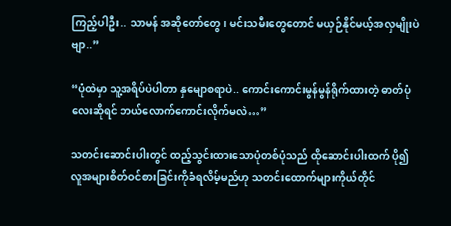ကြည့်ပါဦး.. သာမန် အဆိုတော်တွေ၊ မင်းသမီးတွေတောင် မယှဉ်နိုင်မယ့်အလှမျိုးပဲဗျာ..”

“ပုံထဲမှာ သူ့အရိပ်ပဲပါတာ နှမျောစရာပဲ.. ကောင်းကောင်းမွန်မွန်ရိုက်ထားတဲ့ ဓာတ်ပုံလေးဆိုရင် ဘယ်လောက်ကောင်းလိုက်မလဲ…”

သတင်းဆောင်းပါးတွင် ထည့်သွင်းထားသောပုံတစ်ပုံသည် ထိုဆောင်းပါးထက် ပို၍ လူအများစိတ်ဝင်စားခြင်းကိုခံရလိမ့်မည်ဟု သတင်းထောက်များကိုယ်တိုင်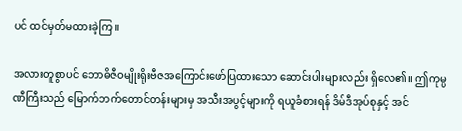ပင် ထင်မှတ်မထားခဲ့ကြ။

အလားတူစွာပင် ဘောဓိဇီဝမျိုးရိုးဗီဇအကြောင်းဖော်ပြထားသော ဆောင်းပါးများလည်း ရှိလေ၏။ ဤကုမ္ပဏီကြီးသည် မြောက်ဘက်တောင်တန်းများမှ အသီးအပွင့်များကို ရယူခံစားရန် ဒိမ်ဒီအုပ်စုနှင့် အင်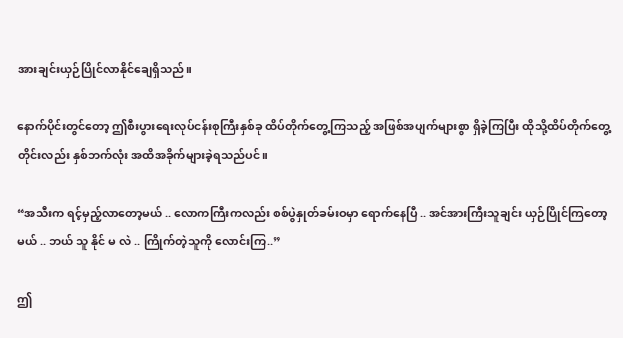အားချင်းယှဉ်ပြိုင်လာနိုင်ချေရှိသည်။

နောက်ပိုင်းတွင်တော့ ဤစီးပွားရေးလုပ်ငန်းစုကြီးနှစ်ခု ထိပ်တိုက်တွေ့ကြသည့် အဖြစ်အပျက်များစွာ ရှိခဲ့ကြပြီး ထိုသို့ထိပ်တိုက်တွေ့တိုင်းလည်း နှစ်ဘက်လုံး အထိအခိုက်များခဲ့ရသည်ပင်။

“အသီးက ရင့်မှည့်လာတော့မယ် .. လောကကြီးကလည်း စစ်ပွဲနှုတ်ခမ်းဝမှာ ရောက်နေပြီ .. အင်အားကြီးသူချင်း ယှဉ်ပြိုင်ကြတော့မယ် .. ဘယ် သူ နိုင် မ လဲ .. ကြိုက်တဲ့သူကို လောင်းကြ..”

ဤ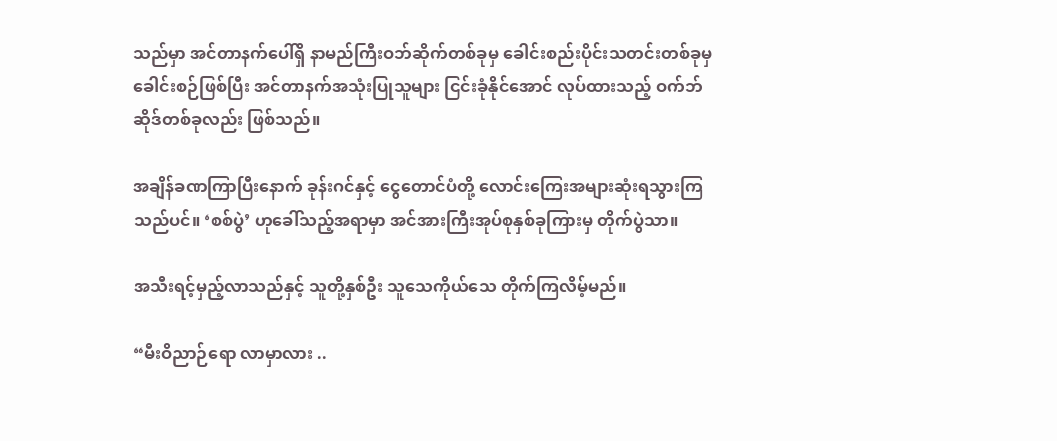သည်မှာ အင်တာနက်ပေါ်ရှိ နာမည်ကြီးဝဘ်ဆိုက်တစ်ခုမှ ခေါင်းစည်းပိုင်းသတင်းတစ်ခုမှ ခေါင်းစဉ်ဖြစ်ပြီး အင်တာနက်အသုံးပြုသူများ ငြင်းခုံနိုင်အောင် လုပ်ထားသည့် ဝက်ဘ်ဆိုဒ်တစ်ခုလည်း ဖြစ်သည်။

အချိန်ခဏကြာပြီးနောက် ခုန်းဂင်နှင့် ငွေတောင်ပံတို့ လောင်းကြေးအများဆုံးရသွားကြသည်ပင်။ ‘စစ်ပွဲ’ ဟုခေါ်သည့်အရာမှာ အင်အားကြီးအုပ်စုနှစ်ခုကြားမှ တိုက်ပွဲသာ။

အသီးရင့်မှည့်လာသည်နှင့် သူတို့နှစ်ဦး သူသေကိုယ်သေ တိုက်ကြလိမ့်မည်။

“မီးဝိညာဉ်ရော လာမှာလား ..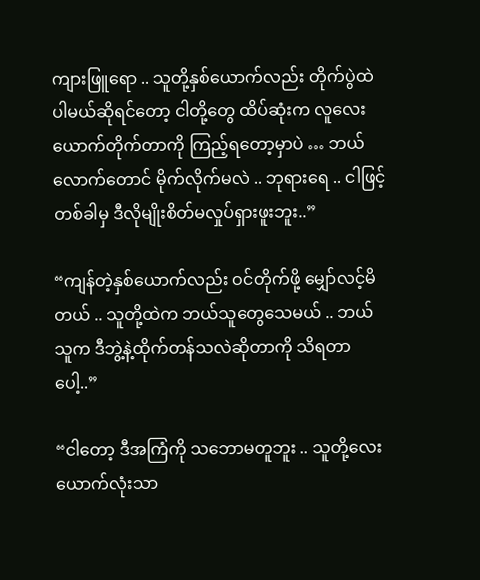ကျားဖြူရော .. သူတို့နှစ်ယောက်လည်း တိုက်ပွဲထဲ ပါမယ်ဆိုရင်တော့ ငါတို့တွေ ထိပ်ဆုံးက လူလေးယောက်တိုက်တာကို ကြည့်ရတော့မှာပဲ … ဘယ်လောက်တောင် မိုက်လိုက်မလဲ .. ဘုရားရေ .. ငါဖြင့် တစ်ခါမှ ဒီလိုမျိုးစိတ်မလှုပ်ရှားဖူးဘူး..”

“ကျန်တဲ့နှစ်ယောက်လည်း ဝင်တိုက်ဖို့ မျှော်လင့်မိတယ် .. သူတို့ထဲက ဘယ်သူတွေသေမယ် .. ဘယ်သူက ဒီဘွဲ့နဲ့ထိုက်တန်သလဲဆိုတာကို သိရတာပေါ့..”

“ငါတော့ ဒီအကြံကို သဘောမတူဘူး .. သူတို့လေးယောက်လုံးသာ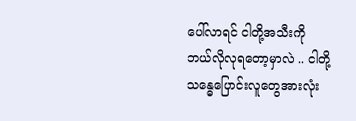ပေါ်လာရင် ငါတို့အသီးကို ဘယ်လိုလုရတော့မှာလဲ .. ငါတို့ သန္ဓေပြောင်းလူတွေအားလုံး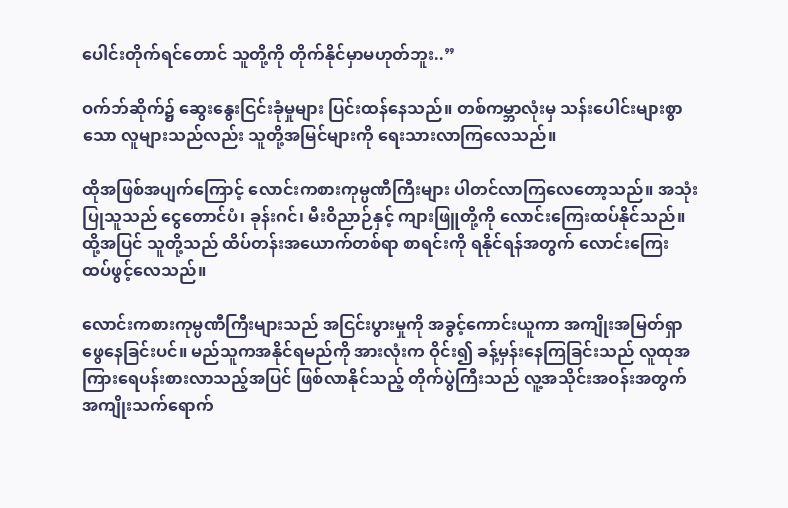ပေါင်းတိုက်ရင်တောင် သူတို့ကို တိုက်နိုင်မှာမဟုတ်ဘူး..”

ဝက်ဘ်ဆိုက်၌ ဆွေးနွေးငြင်းခုံမှုများ ပြင်းထန်နေသည်။ တစ်ကမ္ဘာလုံးမှ သန်းပေါင်းများစွာသော လူများသည်လည်း သူတို့အမြင်များကို ရေးသားလာကြလေသည်။

ထိုအဖြစ်အပျက်ကြောင့် လောင်းကစားကုမ္ပဏီကြီးများ ပါတင်လာကြလေတော့သည်။ အသုံးပြုသူသည် ငွေတောင်ပံ၊ ခုန်းဂင်၊ မီးဝိညာဉ်နှင့် ကျားဖြူတို့ကို လောင်းကြေးထပ်နိုင်သည်။ ထို့အပြင် သူတို့သည် ထိပ်တန်းအယောက်တစ်ရာ စာရင်းကို ရနိုင်ရန်အတွက် လောင်းကြေးထပ်ဖွင့်လေသည်။

လောင်းကစားကုမ္ပဏီကြီးများသည် အငြင်းပွားမှုကို အခွင့်ကောင်းယူကာ အကျိုးအမြတ်ရှာဖွေနေခြင်းပင်။ မည်သူကအနိုင်ရမည်ကို အားလုံးက ဝိုင်း၍ ခန့်မှန်းနေကြခြင်းသည် လူထုအကြားရေပန်းစားလာသည့်အပြင် ဖြစ်လာနိုင်သည့် တိုက်ပွဲကြီးသည် လူ့အသိုင်းအဝန်းအတွက် အကျိုးသက်ရောက်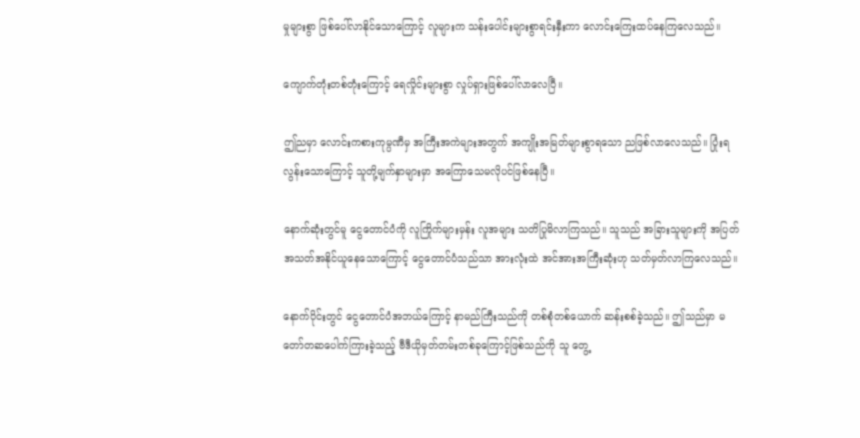မှုများစွာ ဖြစ်ပေါ်လာနိုင်သောကြောင့် လူများက သန်းပေါင်းများစွာရင်းနှီးကာ လောင်းကြေးထပ်နေကြလေသည်။

ကျောက်တုံးတစ်တုံးကြောင့် ရေလှိုင်းများစွာ လှုပ်ရှားဖြစ်ပေါ်လာလေပြီ။

ဤညမှာ လောင်းကစားကုမ္ပဏီမှ အကြီးအကဲများအတွက် အကျိုးအမြတ်များစွာရသော ညဖြစ်လာလေသည်။ ပြုံးရလွန်းသောကြောင့် သူတို့မျက်နှာများမှာ အကြောသေမလိုပင်ဖြစ်နေပြီ။

နောက်ဆုံးတွင်မူ ငွေတောင်ပံကို လူကြိုက်များမှန်း လူအများ သတိပြုမိလာကြသည်။ သူသည် အခြားသူများကို အပြတ်အသတ်အနိုင်ယူနေသောကြောင့် ငွေတောင်ပံသည်သာ အားလုံးထဲ အင်အားအကြီးဆုံးဟု သတ်မှတ်လာကြလေသည်။

နောက်ပိုင်းတွင် ငွေတောင်ပံအဘယ်ကြောင့် နာမည်ကြီးသည်ကို တစ်စုံတစ်ယောက် ဆန်းစစ်ခဲ့သည်။ ဤသည်မှာ မတော်တဆပေါက်ကြားခဲ့သည့် ဗီဒီယိုမှတ်တမ်းတစ်ခုကြောင့်ဖြစ်သည်ကို သူ တွေ့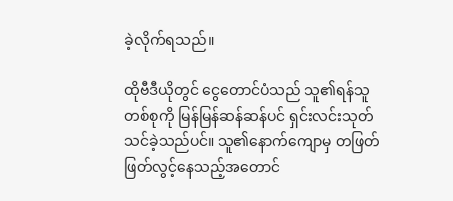ခဲ့လိုက်ရသည်။

ထိုဗီဒီယိုတွင် ငွေတောင်ပံသည် သူ၏ရန်သူတစ်စုကို မြန်မြန်ဆန်ဆန်ပင် ရှင်းလင်းသုတ်သင်ခဲ့သည်ပင်။ သူ၏နောက်ကျောမှ တဖြတ်ဖြတ်လွင့်နေသည့်အတောင်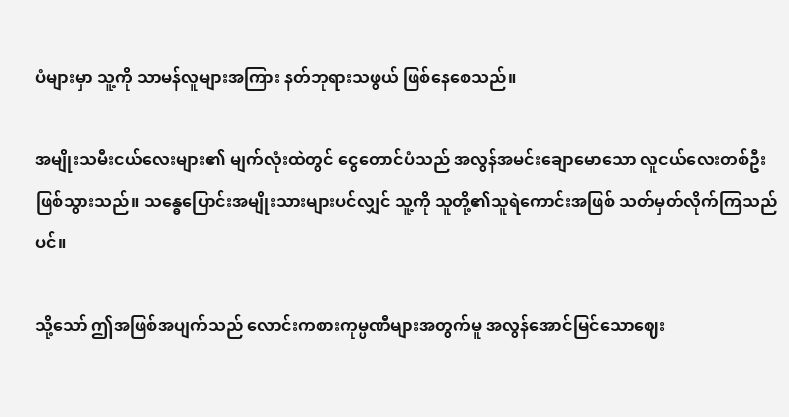ပံများမှာ သူ့ကို သာမန်လူများအကြား နတ်ဘုရားသဖွယ် ဖြစ်နေစေသည်။

အမျိုးသမီးငယ်လေးများ၏ မျက်လုံးထဲတွင် ငွေတောင်ပံသည် အလွန်အမင်းချောမောသော လူငယ်လေးတစ်ဦး ဖြစ်သွားသည်။ သန္ဓေပြောင်းအမျိုးသားများပင်လျှင် သူ့ကို သူတို့၏သူရဲကောင်းအဖြစ် သတ်မှတ်လိုက်ကြသည်ပင်။

သို့သော် ဤအဖြစ်အပျက်သည် လောင်းကစားကုမ္ပဏီများအတွက်မူ အလွန်အောင်မြင်သောဈေး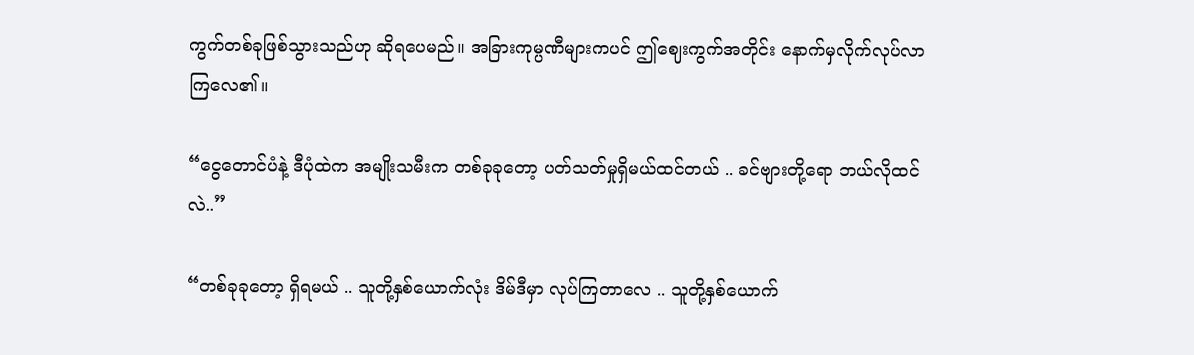ကွက်တစ်ခုဖြစ်သွားသည်ဟု ဆိုရပေမည်။ အခြားကုမ္ပဏီများကပင် ဤဈေးကွက်အတိုင်း နောက်မှလိုက်လုပ်လာကြလေ၏။

“ငွေတောင်ပံနဲ့ ဒီပုံထဲက အမျိုးသမီးက တစ်ခုခုတော့ ပတ်သတ်မှုရှိမယ်ထင်တယ် .. ခင်ဗျားတို့ရော ဘယ်လိုထင်လဲ..”

“တစ်ခုခုတော့ ရှိရမယ် .. သူတို့နှစ်ယောက်လုံး ဒိမ်ဒီမှာ လုပ်ကြတာလေ .. သူတို့နှစ်ယောက်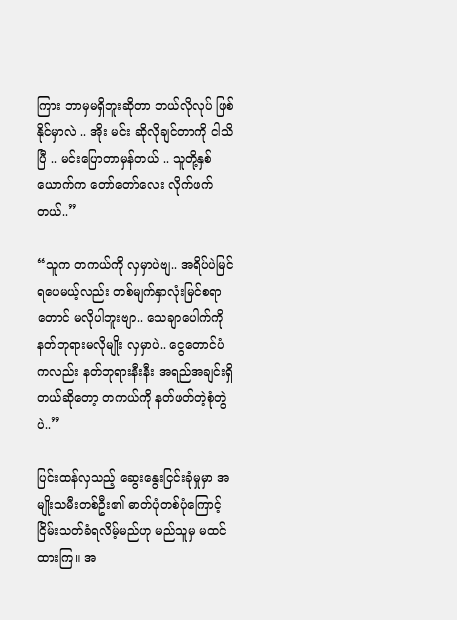ကြား ဘာမှမရှိဘူးဆိုတာ ဘယ်လိုလုပ် ဖြစ်နိုင်မှာလဲ .. အိုး မင်း ဆိုလိုချင်တာကို ငါသိပြီ .. မင်းပြောတာမှန်တယ် .. သူတို့နှစ်ယောက်က တော်တော်လေး လိုက်ဖက်တယ်..”

“သူက တကယ်ကို လှမှာပဲဗျ.. အရိပ်ပဲမြင်ရပေမယ့်လည်း တစ်မျက်နှာလုံးမြင်စရာတောင် မလိုပါဘူးဗျာ.. သေချာပေါက်ကို နတ်ဘုရားမလိုမျိုး လှမှာပဲ.. ငွေတောင်ပံကလည်း နတ်ဘုရားနီးနီး အရည်အချင်းရှိတယ်ဆိုတော့ တကယ်ကို နတ်ဖတ်တဲ့စုံတွဲပဲ..”

ပြင်းထန်လှသည့် ဆွေးနွေးငြင်းခုံမှုမှာ အမျိုးသမီးတစ်ဦး၏ ဓာတ်ပုံတစ်ပုံကြောင့် ငြိမ်းသတ်ခံရလိမ့်မည်ဟု မည်သူမှ မထင်ထားကြ။ အ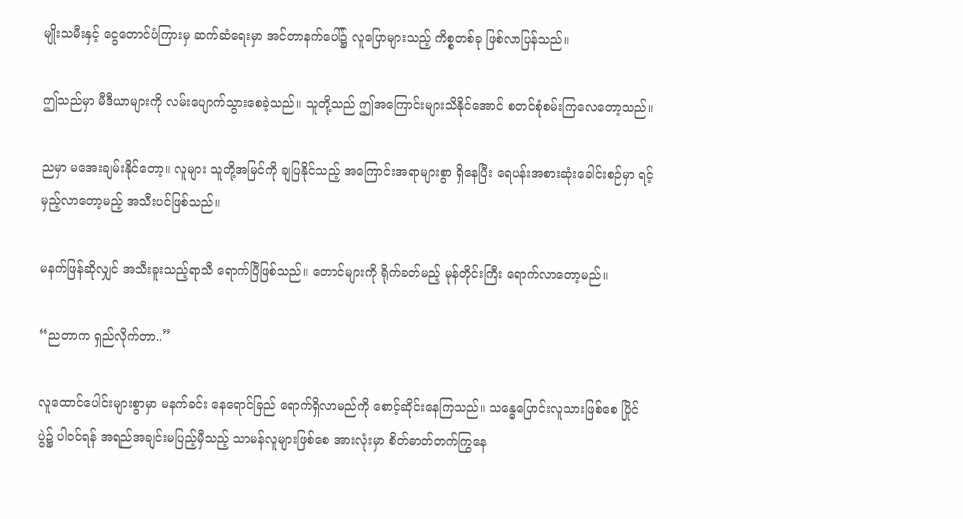မျိုးသမီးနှင့် ငွေတောင်ပံကြားမှ ဆက်ဆံရေးမှာ အင်တာနက်ပေါ်၌ လူပြောများသည့် ကိစ္စတစ်ခု ဖြစ်လာပြန်သည်။

ဤသည်မှာ မီဒီယာများကို လမ်းပျောက်သွားစေခဲ့သည်။ သူတို့သည် ဤအကြောင်းများသိနိုင်အောင် စတင်စုံစမ်းကြလေတော့သည်။

ညမှာ မအေးချမ်းနိုင်တော့။ လူများ သူတို့အမြင်ကို ချပြနိုင်သည့် အကြောင်းအရာများစွာ ရှိနေပြီး ရေပန်းအစားဆုံးခေါင်းစဉ်မှာ ရင့်မှည့်လာတော့မည့် အသီးပင်ဖြစ်သည်။

မနက်ဖြန်ဆိုလျှင် အသီးခူးသည့်ရာသီ ရောက်ပြီဖြစ်သည်။ တောင်များကို ရိုက်ခတ်မည့် မုန်တိုင်းကြီး ရောက်လာတော့မည်။

“ညတာက ရှည်လိုက်တာ..”

လူထောင်ပေါင်းများစွာမှာ မနက်ခင်း နေရောင်ခြည် ရောက်ရှိလာမည်ကို စောင့်ဆိုင်းနေကြသည်။ သန္ဓေပြောင်းလူသားဖြစ်စေ ပြိုင်ပွဲ၌ ပါဝင်ရန် အရည်အချင်းမပြည့်မှီသည့် သာမန်လူများဖြစ်စေ အားလုံးမှာ စိတ်ဓာတ်တက်ကြွနေ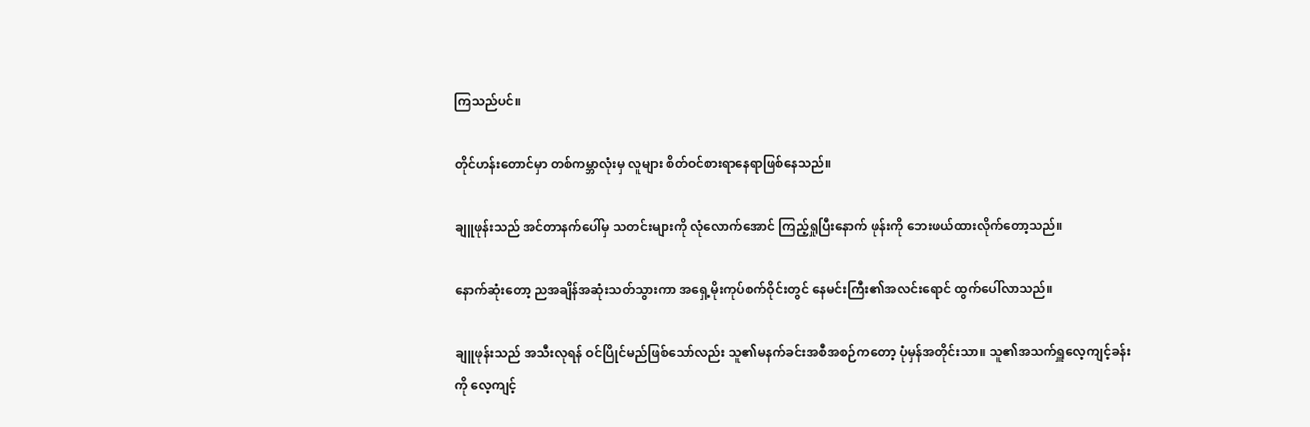ကြသည်ပင်။

တိုင်ဟန်းတောင်မှာ တစ်ကမ္ဘာလုံးမှ လူများ စိတ်ဝင်စားရာနေရာဖြစ်နေသည်။

ချူဖုန်းသည် အင်တာနက်ပေါ်မှ သတင်းများကို လုံလောက်အောင် ကြည့်ရှုပြီးနောက် ဖုန်းကို ဘေးဖယ်ထားလိုက်တော့သည်။

နောက်ဆုံးတော့ ညအချိန်အဆုံးသတ်သွားကာ အရှေ့မိုးကုပ်စက်ဝိုင်းတွင် နေမင်းကြီး၏အလင်းရောင် ထွက်ပေါ်လာသည်။

ချူဖုန်းသည် အသီးလုရန် ဝင်ပြိုင်မည်ဖြစ်သော်လည်း သူ၏မနက်ခင်းအစီအစဉ်ကတော့ ပုံမှန်အတိုင်းသာ။ သူ၏အသက်ရှူလေ့ကျင့်ခန်းကို လေ့ကျင့်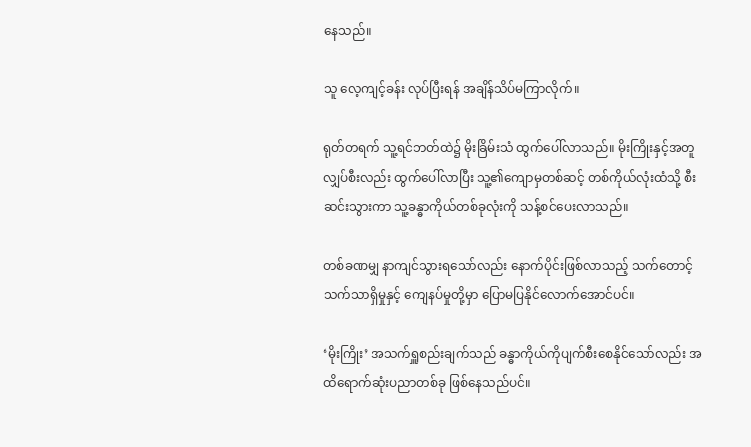နေသည်။

သူ လေ့ကျင့်ခန်း လုပ်ပြီးရန် အချိန်သိပ်မကြာလိုက်။

ရုတ်တရက် သူ့ရင်ဘတ်ထဲ၌ မိုးခြိမ်းသံ ထွက်ပေါ်လာသည်။ မိုးကြိုးနှင့်အတူ လျှပ်စီးလည်း ထွက်ပေါ်လာပြီး သူ့၏ကျောမှတစ်ဆင့် တစ်ကိုယ်လုံးထံသို့ စီးဆင်းသွားကာ သူ့ခန္ဓာကိုယ်တစ်ခုလုံးကို သန့်စင်ပေးလာသည်။

တစ်ခဏမျှ နာကျင်သွားရသော်လည်း နောက်ပိုင်းဖြစ်လာသည့် သက်တောင့်သက်သာရှိမှုနှင့် ကျေနပ်မှုတို့မှာ ပြောမပြနိုင်လောက်အောင်ပင်။

‘မိုးကြိုး’ အသက်ရှူစည်းချက်သည် ခန္ဓာကိုယ်ကိုပျက်စီးစေနိုင်သော်လည်း အထိရောက်ဆုံးပညာတစ်ခု ဖြစ်နေသည်ပင်။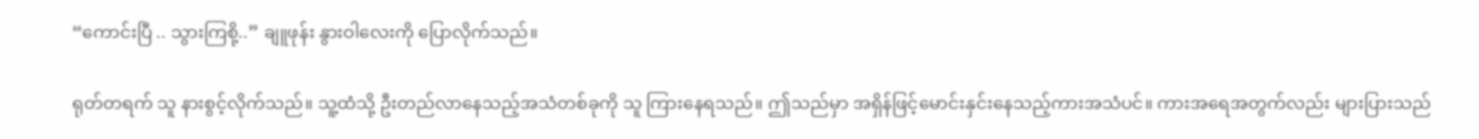“ကောင်းပြီ .. သွားကြစို့..” ချူဖုန်း နွားဝါလေးကို ပြောလိုက်သည်။

ရုတ်တရက် သူ နားစွင့်လိုက်သည်။ သူ့ထံသို့ ဦးတည်လာနေသည့်အသံတစ်ခုကို သူ ကြားနေရသည်။ ဤသည်မှာ အရှိန်ဖြင့်မောင်းနှင်းနေသည့်ကားအသံပင်။ ကားအရေအတွက်လည်း များပြားသည်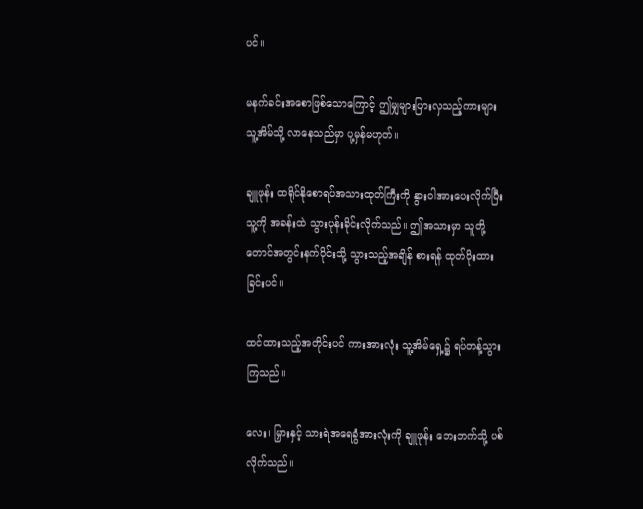ပင်။

မနက်ခင်းအစောဖြစ်သောကြောင့် ဤမျှများပြားလှသည့်ကားများ သူ့အိမ်သို့ လာနေသည်မှာ ပု့မှန်မဟုတ်။

ချူဖုန်း ထရိုင်နိုစောရပ်အသားထုတ်ကြီးကို နွားဝါအားပေးလိုက်ပြီး သူ့ကို အခန်းထဲ သွားပုန်းခိုင်းလိုက်သည်။ ဤအသားမှာ သူတို့ တောင်အတွင်းနက်ပိုင်းသို့ သွားသည့်အချိန် စားရန် ထုတ်ပိုးထားခြင်းပင်။

ထင်ထားသည့်အတိုင်းပင် ကားအားလုံး သူ့အိမ်ရှေ့၌ ရပ်တန့်သွားကြသည်။

လေး၊ မြှားနှင့် သားရဲအရေခွံအားလုံးကို ချူဖုန်း ဘေးဘက်သို့ ပစ်လိုက်သည်။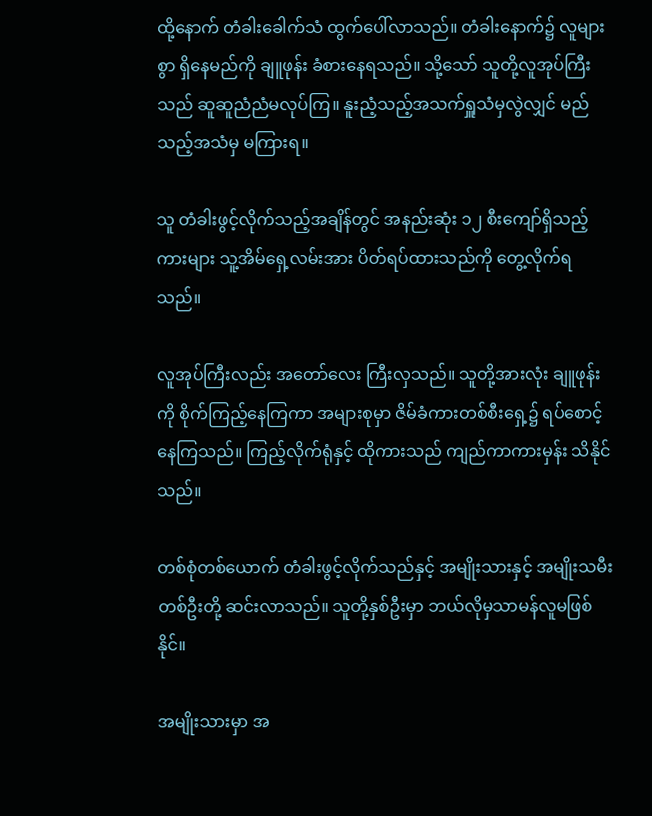ထို့နောက် တံခါးခေါက်သံ ထွက်ပေါ်လာသည်။ တံခါးနောက်၌ လူများစွာ ရှိနေမည်ကို ချူဖုန်း ခံစားနေရသည်။ သို့သော် သူတို့လူအုပ်ကြီးသည် ဆူဆူညံညံမလုပ်ကြ။ နူးညံ့သည့်အသက်ရှူသံမှလွဲလျှင် မည်သည့်အသံမှ မကြားရ။

သူ တံခါးဖွင့်လိုက်သည့်အချိန်တွင် အနည်းဆုံး ၁၂ စီးကျော်ရှိသည့် ကားများ သူ့အိမ်ရှေ့လမ်းအား ပိတ်ရပ်ထားသည်ကို တွေ့လိုက်ရသည်။

လူအုပ်ကြီးလည်း အတော်လေး ကြီးလှသည်။ သူတို့အားလုံး ချူဖုန်းကို စိုက်ကြည့်နေကြကာ အများစုမှာ ဇိမ်ခံကားတစ်စီးရှေ့၌ ရပ်စောင့်နေကြသည်။ ကြည့်လိုက်ရုံနှင့် ထိုကားသည် ကျည်ကာကားမှန်း သိနိုင်သည်။

တစ်စုံတစ်ယောက် တံခါးဖွင့်လိုက်သည်နှင့် အမျိုးသားနှင့် အမျိုးသမီးတစ်ဦးတို့ ဆင်းလာသည်။ သူတို့နှစ်ဦးမှာ ဘယ်လိုမှသာမန်လူမဖြစ်နိုင်။

အမျိုးသားမှာ အ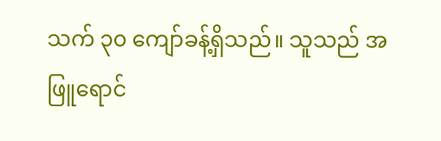သက် ၃၀ ကျော်ခန့်ရှိသည်။ သူသည် အဖြူရောင်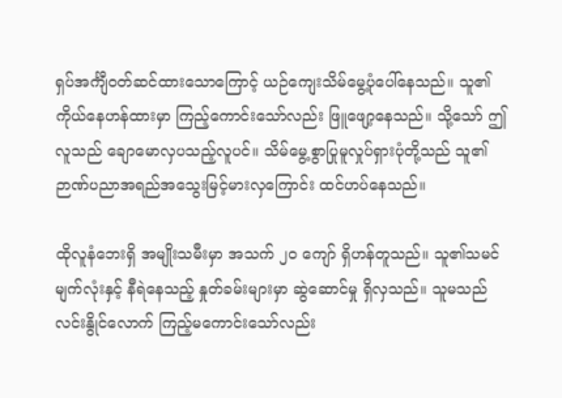ရှပ်အင်္ကျီဝတ်ဆင်ထားသောကြောင့် ယဉ်ကျေးသိမ်မွေ့ပုံပေါ်နေသည်။ သူ၏ကိုယ်နေဟန်ထားမှာ ကြည့်ကောင်းသော်လည်း ဖြူဖျော့နေသည်။ သို့သော် ဤလူသည် ချောမောလှပသည့်လူပင်။ သိမ်မွေ့စွာပြုမူလှုပ်ရှားပုံတို့သည် သူ၏ ဉာဏ်ပညာအရည်အသွေးမြင့်မားလှကြောင်း ထင်ဟပ်နေသည်။

ထိုလူနံဘေးရှိ အမျိုးသမီးမှာ အသက် ၂၀ ကျော် ရှိဟန်တူသည်။ သူ၏သမင်မျက်လုံးနှင့် နီရဲနေသည့် နှုတ်ခမ်းများမှာ ဆွဲဆောင်မှု ရှိလှသည်။ သူမသည် လင်းနွိုင်လောက် ကြည့်မကောင်းသော်လည်း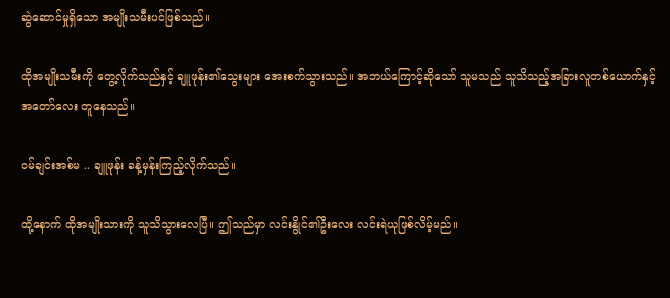ဆွဲဆောင်မှုရှိသော အမျိုးသမီးပင်ဖြစ်သည်။

ထိုအမျိုးသမီးကို တွေ့လိုက်သည်နှင့် ချူဖုန်း၏သွေးများ အေးစက်သွားသည်။ အဘယ်ကြောင့်ဆိုသော် သူမသည် သူသိသည့်အခြားလူတစ်ယောက်နှင့် အတော်လေး တူနေသည်။

ဝမ်ချင်းအစ်မ .. ချူဖုန်း ခန့်မှန်းကြည့်လိုက်သည်။

ထို့နောက် ထိုအမျိုးသားကို သူသိသွားလေပြီ။ ဤသည်မှာ လင်းနွိုင်၏ဦးလေး လင်းရဲယုဖြစ်လိမ့်မည်။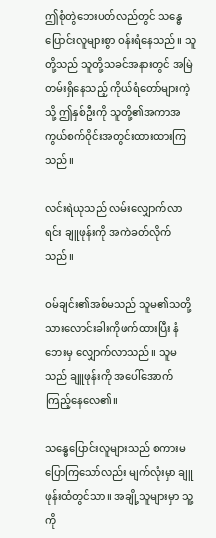ဤစုံတွဲဘေးပတ်လည်တွင် သန္ဓေပြောင်းလူများစွာ ဝန်းရံနေသည်။ သူတို့သည် သူတို့သခင်အနားတွင် အမြဲတမ်းရှိနေသည့် ကိုယ်ရံတော်များကဲ့သို့ ဤနှစ်ဦးကို သူတို့၏အကာအကွယ်စက်ဝိုင်းအတွင်းထားထားကြသည်။

လင်းရဲယုသည် လမ်းလျှောက်လာရင်း ချူဖုန်းကို အကဲခတ်လိုက်သည်။

ဝမ်ချင်း၏အစ်မသည် သူမ၏သတို့သားလောင်းခါးကိုဖက်ထားပြီး နံဘေးမှ လျှောက်လာသည်။ သူမသည် ချူဖုန်းကို အပေါ်အောက် ကြည့်နေလေ၏။

သန္ဓေပြောင်းလူများသည် စကားမပြောကြသော်လည်း မျက်လုံးမှာ ချူဖုန်းထံတွင်သာ။ အချို့သူများမှာ သူ့ကို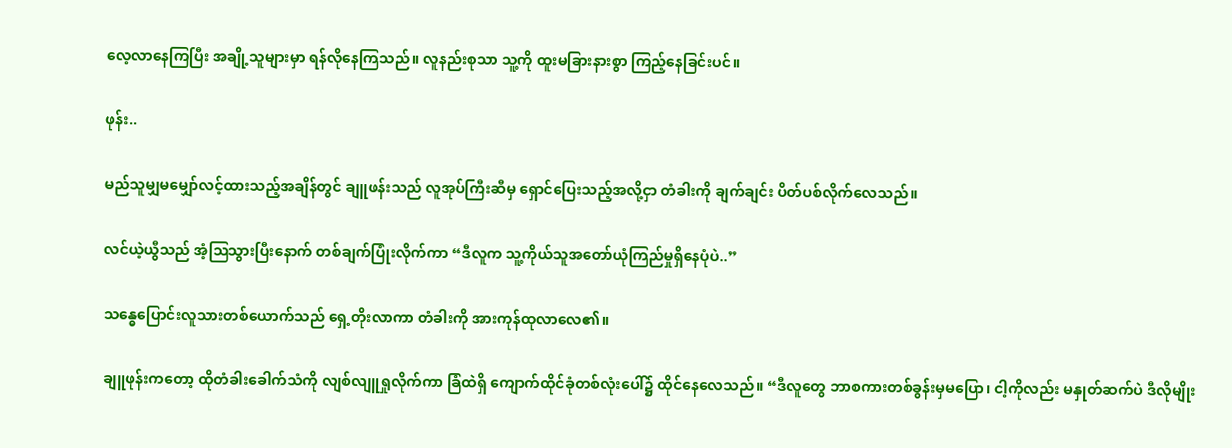လေ့လာနေကြပြီး အချို့သူများမှာ ရန်လိုနေကြသည်။ လူနည်းစုသာ သူ့ကို ထူးမခြားနားစွာ ကြည့်နေခြင်းပင်။

ဖုန်း..

မည်သူမျှမမျှော်လင့်ထားသည့်အချိန်တွင် ချူဖန်းသည် လူအုပ်ကြီးဆီမှ ရှောင်ပြေးသည့်အလို့ငှာ တံခါးကို ချက်ချင်း ပိတ်ပစ်လိုက်လေသည်။

လင်ယဲ့ယွီသည် အံ့ဩသွားပြီးနောက် တစ်ချက်ပြုံးလိုက်ကာ “ဒီလူက သူ့ကိုယ်သူအတော်ယုံကြည်မှုရှိနေပုံပဲ..”

သန္ဓေပြောင်းလူသားတစ်ယောက်သည် ရှေ့တိုးလာကာ တံခါးကို အားကုန်ထုလာလေ၏။

ချူဖုန်းကတော့ ထိုတံခါးခေါက်သံကို လျစ်လျူရှုလိုက်ကာ ခြံထဲရှိ ကျောက်ထိုင်ခုံတစ်လုံးပေါ်၌ ထိုင်နေလေသည်။ “ဒီလူတွေ ဘာစကားတစ်ခွန်းမှမပြော၊ ငါ့ကိုလည်း မနှုတ်ဆက်ပဲ ဒီလိုမျိုး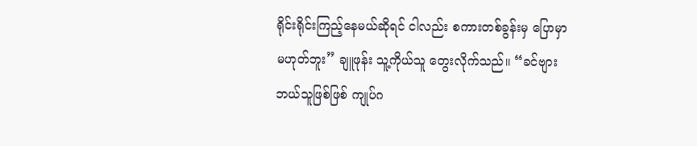ရိုင်းရိုင်းကြည့်နေမယ်ဆိုရင် ငါလည်း စကားတစ်ခွန်းမှ ပြောမှာမဟုတ်ဘူး” ချူဖုန်း သူ့ကိုယ်သူ တွေးလိုက်သည်။ “ခင်ဗျား ဘယ်သူဖြစ်ဖြစ် ကျုပ်ဂ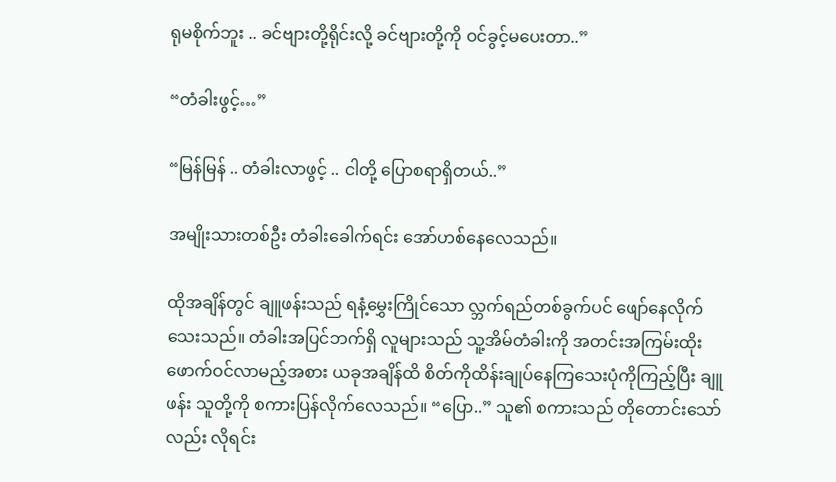ရုမစိုက်ဘူး .. ခင်ဗျားတို့ရိုင်းလို့ ခင်ဗျားတို့ကို ဝင်ခွင့်မပေးတာ..”

“တံခါးဖွင့်…”

“မြန်မြန် .. တံခါးလာဖွင့် .. ငါတို့ ပြောစရာရှိတယ်..”

အမျိုးသားတစ်ဦး တံခါးခေါက်ရင်း အော်ဟစ်နေလေသည်။

ထိုအချိန်တွင် ချူဖန်းသည် ရနံ့မွှေးကြိုင်သော လ္ဘက်ရည်တစ်ခွက်ပင် ဖျော်နေလိုက်သေးသည်။ တံခါးအပြင်ဘက်ရှိ လူများသည် သူ့အိမ်တံခါးကို အတင်းအကြမ်းထိုးဖောက်ဝင်လာမည့်အစား ယခုအချိန်ထိ စိတ်ကိုထိန်းချုပ်နေကြသေးပုံကိုကြည့်ပြီး ချူဖန်း သူတို့ကို စကားပြန်လိုက်လေသည်။ “ပြော..” သူ၏ စကားသည် တိုတောင်းသော်လည်း လိုရင်း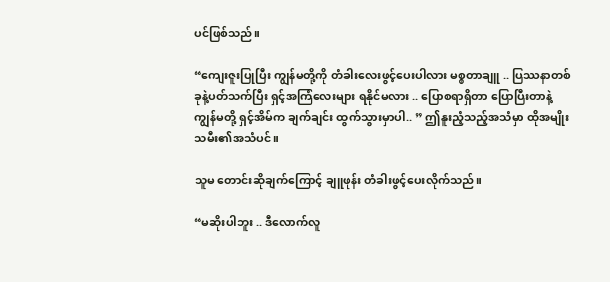ပင်ဖြစ်သည်။

“ကျေးဇူးပြုပြီး ကျွန်မတို့ကို တံခါးလေးဖွင့်ပေးပါလား မစ္စတာချူ .. ပြဿနာတစ်ခုနဲ့ပတ်သက်ပြီး ရှင့်အကြံလေးများ ရနိုင်မလား .. ပြောစရာရှိတာ ပြောပြီးတာနဲ့ ကျွန်မတို့ ရှင့်အိမ်က ချက်ချင်း ထွက်သွားမှာပါ.. ” ဤနူးညံ့သည့်အသံမှာ ထိုအမျိုးသမီး၏အသံပင်။

သူမ တောင်းဆိုချက်ကြောင့် ချူဖုန်း တံခါးဖွင့်ပေးလိုက်သည်။

“မဆိုးပါဘူး .. ဒီလောက်လူ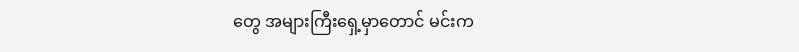တွေ အများကြီးရှေ့မှာတောင် မင်းက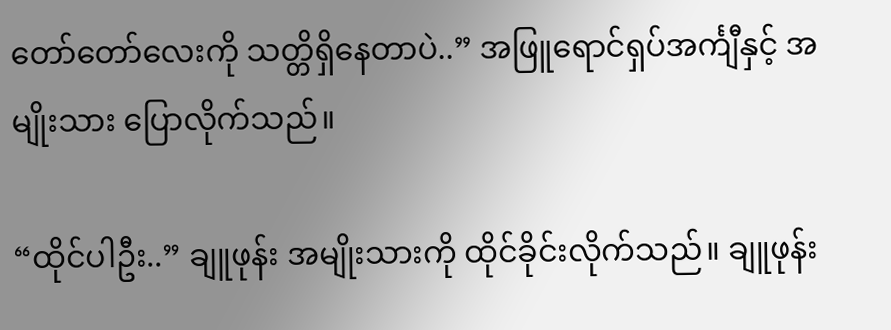တော်တော်လေးကို သတ္တိရှိနေတာပဲ..” အဖြူရောင်ရှပ်အင်္ကျီနှင့် အမျိုးသား ပြောလိုက်သည်။

“ထိုင်ပါဦး..” ချူဖုန်း အမျိုးသားကို ထိုင်ခိုင်းလိုက်သည်။ ချူဖုန်း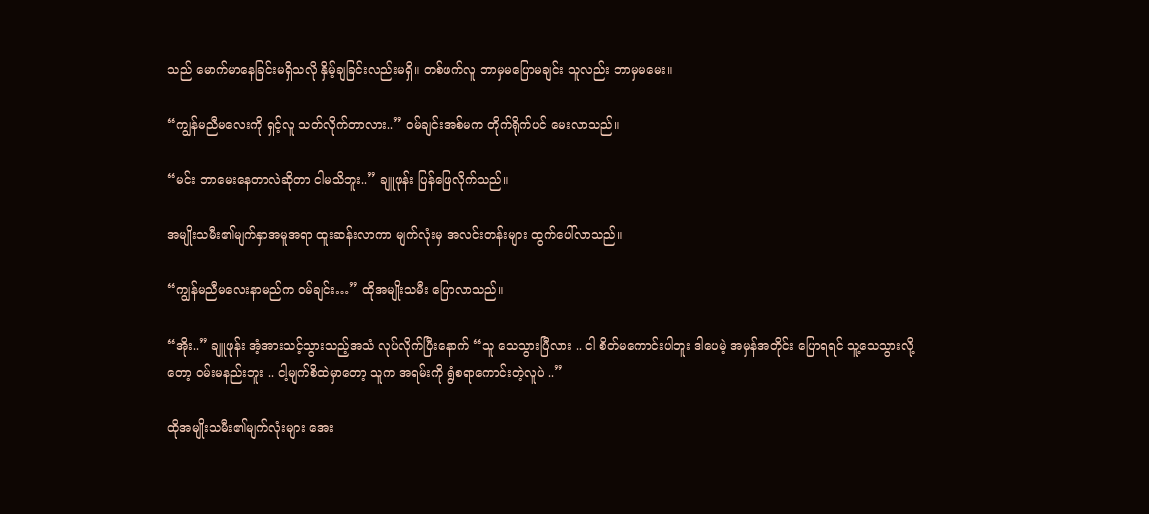သည် မောက်မာနေခြင်းမရှိသလို နှိမ့်ချခြင်းလည်းမရှိ။ တစ်ဖက်လူ ဘာမှမပြောမချင်း သူလည်း ဘာမှမမေး။

“ကျွန်မညီမလေးကို ရှင့်လူ သတ်လိုက်တာလား..” ဝမ်ချင်းအစ်မက တိုက်ရိုက်ပင် မေးလာသည်။

“မင်း ဘာမေးနေတာလဲဆိုတာ ငါမသိဘူး..” ချူဖုန်း ပြန်ဖြေလိုက်သည်။

အမျိုးသမီး၏မျက်နှာအမူအရာ ထူးဆန်းလာကာ မျက်လုံးမှ အလင်းတန်းများ ထွက်ပေါ်လာသည်။

“ကျွန်မညီမလေးနာမည်က ဝမ်ချင်း…” ထိုအမျိုးသမီး ပြောလာသည်။

“အိုး..” ချူဖုန်း အံ့အားသင့်သွားသည့်အသံ လုပ်လိုက်ပြီးနောက် “သူ သေသွားပြီလား .. ငါ စိတ်မကောင်းပါဘူး ဒါပေမဲ့ အမှန်အတိုင်း ပြောရရင် သူ့သေသွားလို့တော့ ဝမ်းမနည်းဘူး .. ငါ့မျက်စိထဲမှာတော့ သူက အရမ်းကို ရွံစရာကောင်းတဲ့လူပဲ ..”

ထိုအမျိုးသမီး၏မျက်လုံးများ အေး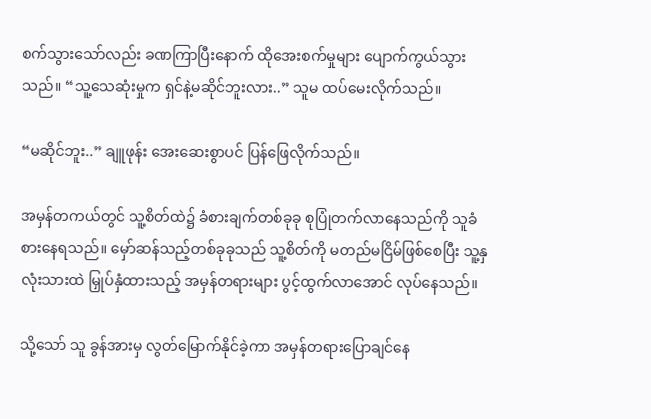စက်သွားသော်လည်း ခဏကြာပြီးနောက် ထိုအေးစက်မှုများ ပျောက်ကွယ်သွားသည်။ “သူ့သေဆုံးမှုက ရှင်နဲ့မဆိုင်ဘူးလား..” သူမ ထပ်မေးလိုက်သည်။

“မဆိုင်ဘူး..” ချူဖုန်း အေးဆေးစွာပင် ပြန်ဖြေလိုက်သည်။

အမှန်တကယ်တွင် သူ့စိတ်ထဲ၌ ခံစားချက်တစ်ခုခု စုပြုံတက်လာနေသည်ကို သူခံစားနေရသည်။ မှော်ဆန်သည့်တစ်ခုခုသည် သူ့စိတ်ကို မတည်မငြိမ်ဖြစ်စေပြီး သူ့နှလုံးသားထဲ မြှုပ်နှံထားသည့် အမှန်တရားများ ပွင့်ထွက်လာအောင် လုပ်နေသည်။

သို့သော် သူ ခွန်အားမှ လွတ်မြောက်နိုင်ခဲ့ကာ အမှန်တရားပြောချင်နေ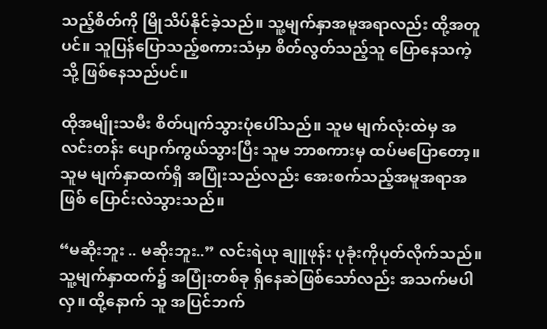သည့်စိတ်ကို မြိုသိပ်နိုင်ခဲ့သည်။ သူ့မျက်နှာအမူအရာလည်း ထို့အတူပင်။ သူပြန်ပြောသည့်စကားသံမှာ စိတ်လွတ်သည့်သူ ပြောနေသကဲ့သို့ ဖြစ်နေသည်ပင်။

ထိုအမျိုးသမီး စိတ်ပျက်သွားပုံပေါ်သည်။ သူမ မျက်လုံးထဲမှ အလင်းတန်း ပျောက်ကွယ်သွားပြီး သူမ ဘာစကားမှ ထပ်မပြောတော့။ သူမ မျက်နှာထက်ရှိ အပြုံးသည်လည်း အေးစက်သည့်အမူအရာအဖြစ် ပြောင်းလဲသွားသည်။

“မဆိုးဘူး .. မဆိုးဘူး..” လင်းရဲယု ချူဖုန်း ပုခုံးကိုပုတ်လိုက်သည်။ သူ့မျက်နှာထက်၌ အပြုံးတစ်ခု ရှိနေဆဲဖြစ်သော်လည်း အသက်မပါလှ။ ထို့နောက် သူ အပြင်ဘက်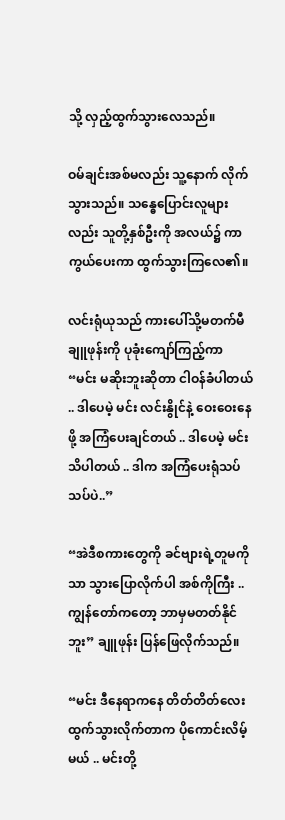သို့ လှည့်ထွက်သွားလေသည်။

ဝမ်ချင်းအစ်မလည်း သူ့နောက် လိုက်သွားသည်။ သန္ဓေပြောင်းလူများလည်း သူတို့နှစ်ဦးကို အလယ်၌ ကာကွယ်ပေးကာ ထွက်သွားကြလေ၏။

လင်းရုံယုသည် ကားပေါ်သို့မတက်မီ ချူဖုန်းကို ပုခုံးကျော်ကြည့်ကာ “မင်း မဆိုးဘူးဆိုတာ ငါဝန်ခံပါတယ် .. ဒါပေမဲ့ မင်း လင်းနွိုင်နဲ့ ဝေးဝေးနေဖို့ အကြံပေးချင်တယ် .. ဒါပေမဲ့ မင်းသိပါတယ် .. ဒါက အကြံပေးရုံသပ်သပ်ပဲ..”

“အဲဒီစကားတွေကို ခင်ဗျားရဲ့တူမကိုသာ သွားပြောလိုက်ပါ အစ်ကိုကြီး .. ကျွန်တော်ကတော့ ဘာမှမတတ်နိုင်ဘူး” ချူဖုန်း ပြန်ဖြေလိုက်သည်။

“မင်း ဒီနေရာကနေ တိတ်တိတ်လေး ထွက်သွားလိုက်တာက ပိုကောင်းလိမ့်မယ် .. မင်းတို့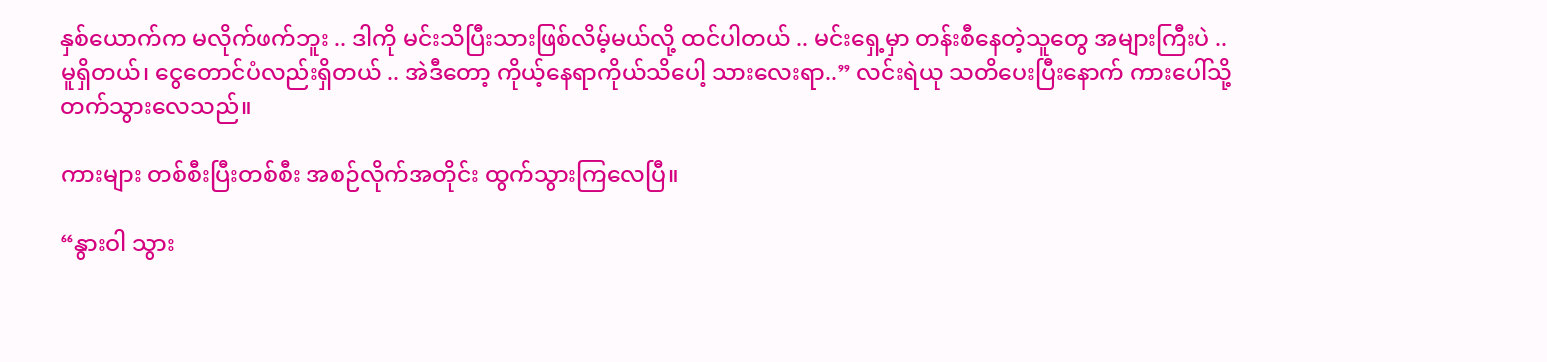နှစ်ယောက်က မလိုက်ဖက်ဘူး .. ဒါကို မင်းသိပြီးသားဖြစ်လိမ့်မယ်လို့ ထင်ပါတယ် .. မင်းရှေ့မှာ တန်းစီနေတဲ့သူတွေ အများကြီးပဲ .. မူရှိတယ်၊ ငွေတောင်ပံလည်းရှိတယ် .. အဲဒီတော့ ကိုယ့်နေရာကိုယ်သိပေါ့ သားလေးရာ..” လင်းရဲယု သတိပေးပြီးနောက် ကားပေါ်သို့ တက်သွားလေသည်။

ကားများ တစ်စီးပြီးတစ်စီး အစဉ်လိုက်အတိုင်း ထွက်သွားကြလေပြီ။

“နွားဝါ သွား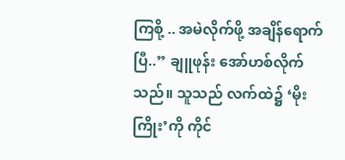ကြစို့ .. အမဲလိုက်ဖို့ အချိန်ရောက်ပြီ..” ချူဖုန်း အော်ဟစ်လိုက်သည်။ သူသည် လက်ထဲ၌ ‘မိုးကြိုး’ကို ကိုင်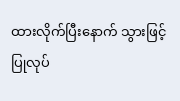ထားလိုက်ပြီးနောက် သွားဖြင့်ပြုလုပ်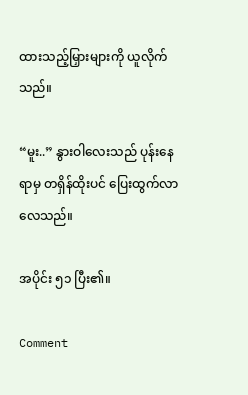ထားသည့်မြှားများကို ယူလိုက်သည်။

“မူး..” နွားဝါလေးသည် ပုန်းနေရာမှ တရှိန်ထိုးပင် ပြေးထွက်လာလေသည်။

အပိုင်း ၅၁ ပြီး၏။

Comment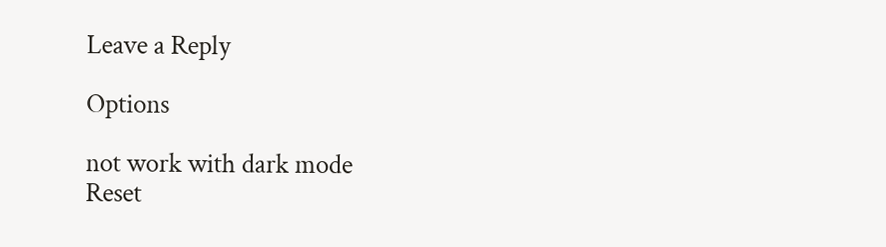Leave a Reply

Options

not work with dark mode
Reset